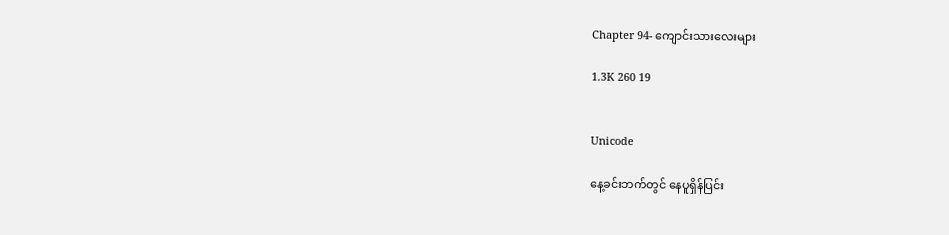Chapter 94- ကျောင်းသားလေးများ

1.3K 260 19


Unicode

နေ့ခင်းဘက်တွင် နေပူရှိန်ပြင်း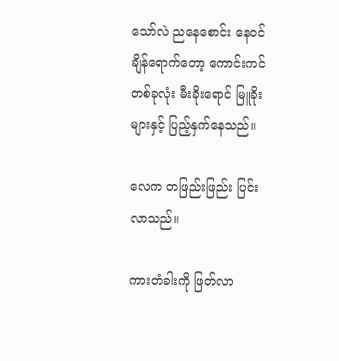သော်လဲ ညနေစောင်း နေဝင်ချိန်ရောက်တော့ ကောင်းကင်တစ်ခုလုံး မီးခိုးရောင် မြူခိုးများနှင့် ပြည့်နှက်နေသည်။

လေက တဖြည်းဖြည်း ပြင်းလာသည်။

ကားတံခါးကို ဖြတ်လာ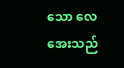သော လေအေးသည်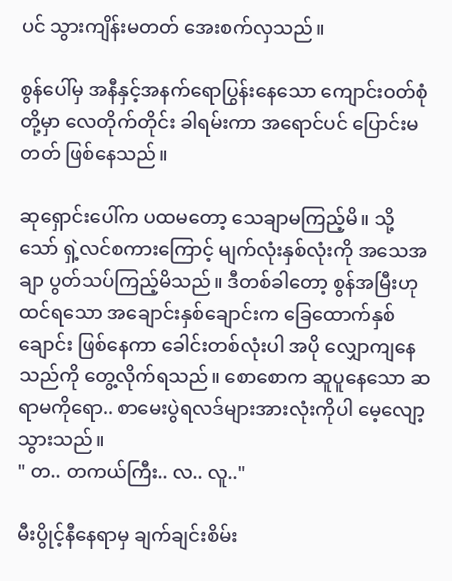ပင် သွားကျိန်းမတတ် အေးစက်လှသည်။

စွန်ပေါ်မှ အနီနှင့်အနက်ရောပြွန်းနေသော ကျောင်းဝတ်စုံတို့မှာ လေတိုက်တိုင်း ခါရမ်းကာ အရောင်ပင် ပြောင်းမတတ် ဖြစ်နေသည်။

ဆုရှောင်းပေါ်က ပထမတော့ သေချာမကြည့်မိ။ သို့သော် ရှဲ့လင်စကားကြောင့် မျက်လုံးနှစ်လုံးကို အသေအချာ ပွတ်သပ်ကြည့်မိသည်။ ဒီတစ်ခါတော့ စွန်အမြီးဟု ထင်ရသော အချောင်းနှစ်ချောင်းက ခြေထောက်နှစ်ချောင်း ဖြစ်နေကာ ခေါင်းတစ်လုံးပါ အပို လျှောကျနေသည်ကို တွေ့လိုက်ရသည်။ စောစောက ဆူပူနေသော ဆရာမကိုရော.. စာမေးပွဲရလဒ်များအားလုံးကိုပါ မေ့လျော့သွားသည်။
" တ.. တကယ်ကြီး.. လ.. လူ.."

မီးပွိုင့်နီနေရာမှ ချက်ချင်းစိမ်း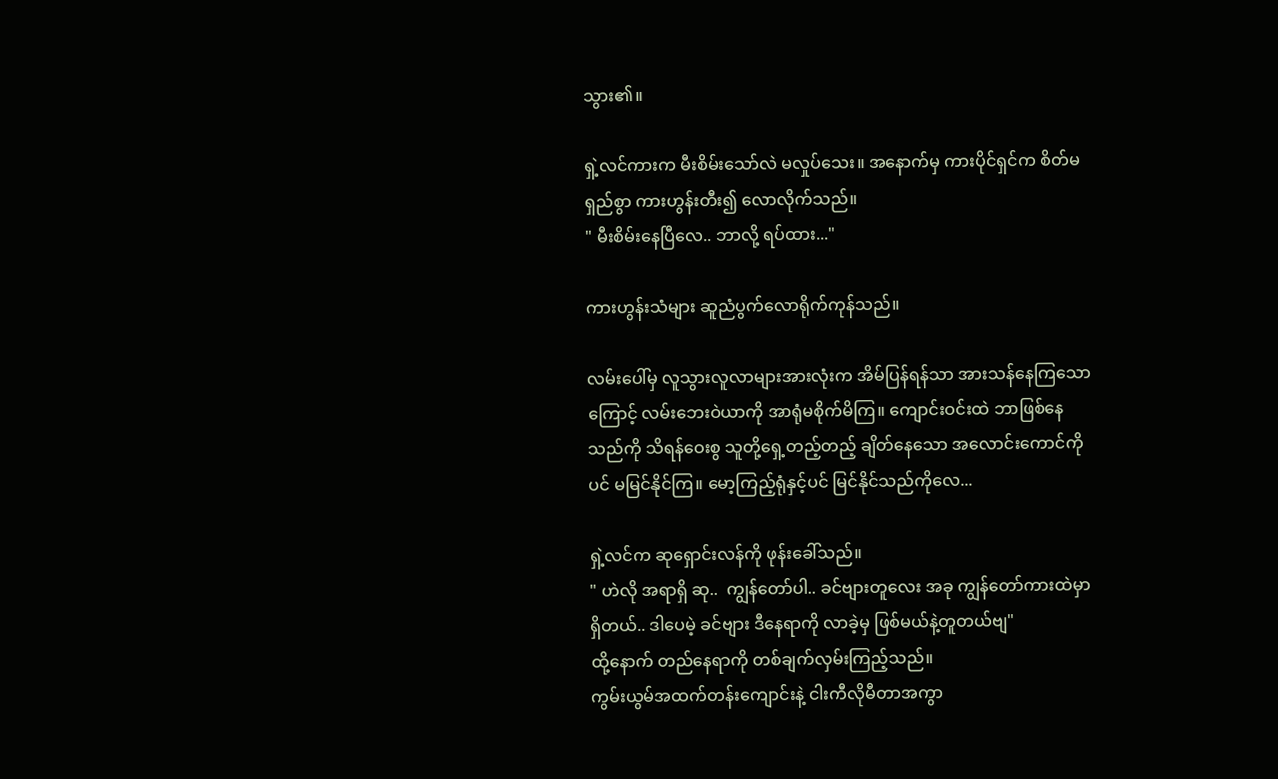သွား၏။

ရှဲ့လင်ကားက မီးစိမ်းသော်လဲ မလှုပ်သေး။ အနောက်မှ ကားပိုင်ရှင်က စိတ်မရှည်စွာ ကားဟွန်းတီး၍ လောလိုက်သည်။
" မီးစိမ်းနေပြီလေ.. ဘာလို့ ရပ်ထား..."

ကားဟွန်းသံများ ဆူညံ‌ပွက်လောရိုက်ကုန်သည်။

လမ်းပေါ်မှ လူသွားလူလာများအားလုံးက အိမ်ပြန်ရန်သာ အားသန်နေကြသောကြောင့် လမ်းဘေးဝဲယာကို အာရုံမစိုက်မိကြ။ ကျောင်းဝင်းထဲ ဘာဖြစ်နေသည်ကို သိရန်ဝေးစွ သူတို့ရှေ့တည့်တည့် ချိတ်နေသော ‌အလောင်းကောင်ကိုပင် မမြင်နိုင်ကြ။ မော့ကြည့်ရုံနှင့်ပင် မြင်နိုင်သည်ကိုလေ...

ရှဲ့လင်က ဆုရှောင်းလန်ကို ဖုန်းခေါ်သည်။
" ဟဲလို အရာရှိ ဆု..  ကျွန်တော်ပါ.. ခင်ဗျားတူလေး အခု ကျွန်တော်ကားထဲမှာ ရှိတယ်.. ဒါပေမဲ့ ခင်ဗျား ဒီနေရာကို လာခဲ့မှ ဖြစ်မယ်နဲ့တူတယ်ဗျ"
ထို့နောက် တည်နေရာကို တစ်ချက်လှမ်းကြည့်သည်။
ကွမ်းယွမ်အထက်တန်းကျောင်းနဲ့ ငါးကီလိုမီတာအကွာ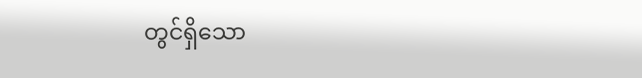တွင်ရှိသော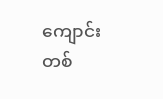ကျောင်းတစ်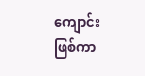ကျောင်းဖြစ်ကာ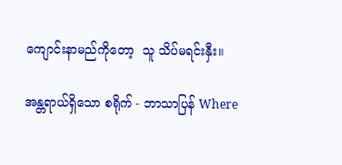ကျောင်းနာမည်ကိုတော့  သူ သိပ်မရင်းနှီး။

အန္တရာယ်ရှိသော စရိုက် - ဘာသာပြန် Where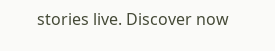stories live. Discover now